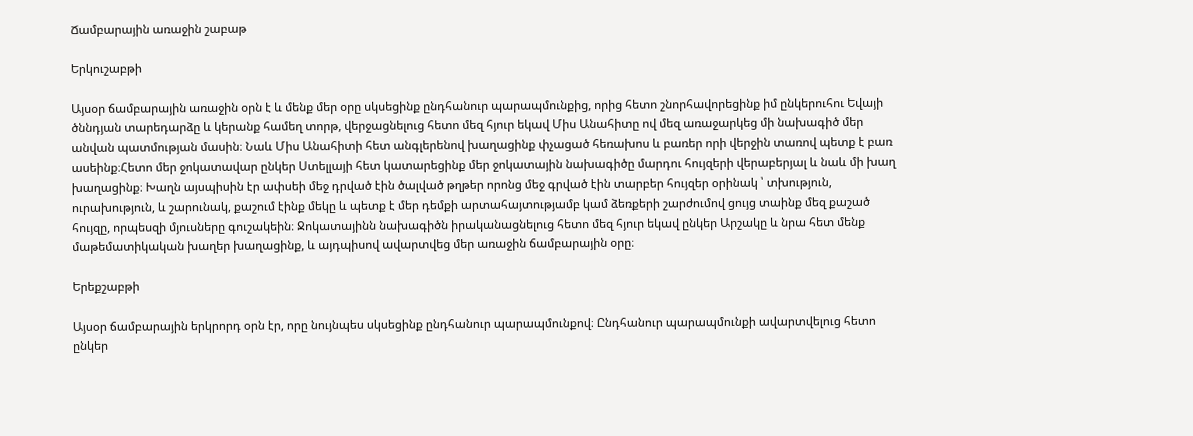Ճամբարային առաջին շաբաթ

Երկուշաբթի

Այսօր ճամբարային առաջին օրն է և մենք մեր օրը սկսեցինք ընդհանուր պարապմունքից, որից հետո շնորհավորեցինք իմ ընկերուհու Եվայի ծննդյան տարեդարձը և կերանք համեղ տորթ, վերջացնելուց հետո մեզ հյուր եկավ Միս Անահիտը ով մեզ առաջարկեց մի նախագիծ մեր անվան պատմության մասին։ Նաև Միս Անահիտի հետ անգլերենով խաղացինք փչացած հեռախոս և բառեր որի վերջին տառով պետք է բառ ասեինք։Հետո մեր ջոկատավար ընկեր Ստելլայի հետ կատարեցինք մեր ջոկատային նախագիծը մարդու հույզերի վերաբերյալ և նաև մի խաղ խաղացինք։ Խաղն այսպիսին էր ափսեի մեջ դրված էին ծալված թղթեր որոնց մեջ գրված էին տարբեր հույզեր օրինակ ՝ տխություն, ուրախություն, և շարունակ, քաշում էինք մեկը և պետք է մեր դեմքի արտահայտությամբ կամ ձեռքերի շարժումով ցույց տաինք մեզ քաշած հույզը, որպեսզի մյուսները գուշակեին։ Ջոկատայինն նախագիծն իրականացնելուց հետո մեզ հյուր եկավ ընկեր Արշակը և նրա հետ մենք մաթեմատիկական խաղեր խաղացինք, և այդպիսով ավարտվեց մեր առաջին ճամբարային օրը։

Երեքշաբթի

Այսօր ճամբարային երկրորդ օրն էր, որը նույնպես սկսեցինք ընդհանուր պարապմունքով։ Ընդհանուր պարապմունքի ավարտվելուց հետո ընկեր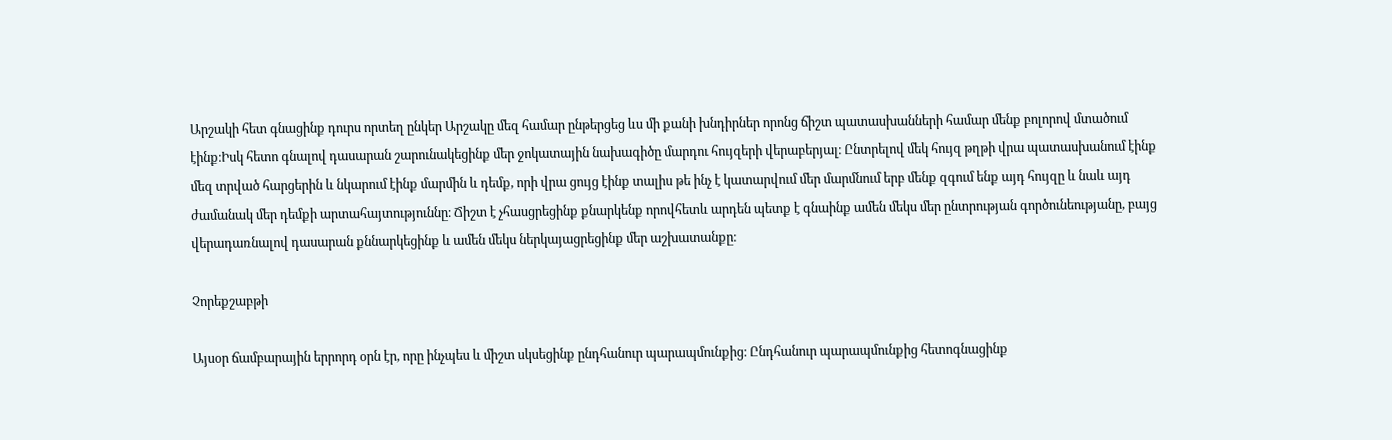Արշակի հետ գնացինք դուրս որտեղ ընկեր Արշակը մեզ համար ընթերցեց ևս մի քանի խնդիրներ որոնց ճիշտ պատասխանների համար մենք բոլորով մտածում էինք։Իսկ հետո գնալով դասարան շարունակեցինք մեր ջոկատային նախագիծը մարդու հույզերի վերաբերյալ։ Ընտրելով մեկ հույզ թղթի վրա պատասխանում էինք մեզ տրված հարցերին և նկարում էինք մարմին և դեմք, որի վրա ցույց էինք տալիս թե ինչ է կատարվում մեր մարմնում երբ մենք զգում ենք այդ հույզը և նաև այդ ժամանակ մեր դեմքի արտահայտություննը։ Ճիշտ է չհասցրեցինք քնարկենք որովհետև արդեն պետք է գնաինք ամեն մեկս մեր ընտրության գործունեությանը, բայց վերադառնալով դասարան քննարկեցինք և ամեն մեկս ներկայացրեցինք մեր աշխատանքը։

Չորեքշաբթի

Այսօր ճամբարային երրորդ օրն էր, որը ինչպես և միշտ սկսեցինք ընդհանուր պարապմունքից։ Ընդհանուր պարապմունքից հետոգնացինք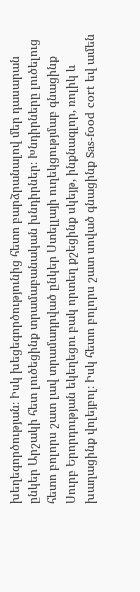խեղեգործության։ Իսկ խեցեգործությունից հետո բարձրանալով մեր դասարան ընկեր Արշակի հետ լուծեցինք տրամաբանական խնդիրներ։ Խնդիրները լուծելուց հետո բոլորս շատ լավ տրամադրված ընկեր Ստելլայի ուղեկցությմաբ գնացինք Սուրբ Երորդության եկեղեցու բակ որտեղ քշեցինք սկեյթ, ինքնագլոր, ռոլիկ և խաղացինք վոլեյբոլ։ Իսկ հետո բոլորս շատ սոված գնացինք Sas-food cort եվ ամեն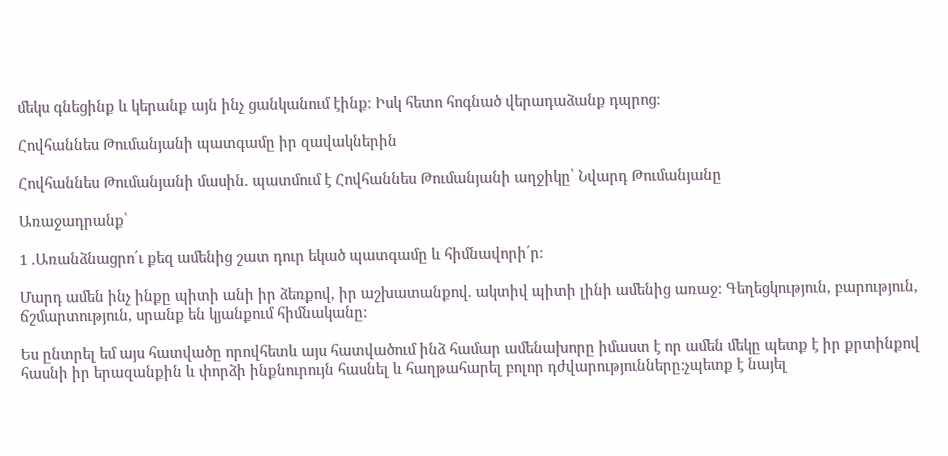մեկս գնեցինք և կերանք այն ինչ ցանկանում էինք։ Իսկ հետո հոգնած վերադաձանք դպրոց։

Հովհաննես Թումանյանի պատգամը իր զավակներին

Հովհաննես Թումանյանի մասին. պատմում է Հովհաննես Թումանյանի աղջիկը՝ Նվարդ Թումանյանը

Առաջադրանք՝

1 .Առանձնացրո՛ւ քեզ ամենից շատ դուր եկած պատգամը և հիմնավորի՛ր։

Մարդ ամեն ինչ ինքը պիտի անի իր ձեռքով, իր աշխատանքով. ակտիվ պիտի լինի ամենից առաջ: Գեղեցկություն, բարություն, ճշմարտություն, սրանք են կյանքում հիմնականը:

Ես ընտրել եմ այս հատվածը որովհետև այս հատվածում ինձ համար ամենախորը իմաստ է որ ամեն մեկը պետք է իր քրտինքով հասնի իր երազանքին և փորձի ինքնուրույն հասնել և հաղթահարել բոլոր դժվարությունները:չպետք է նայել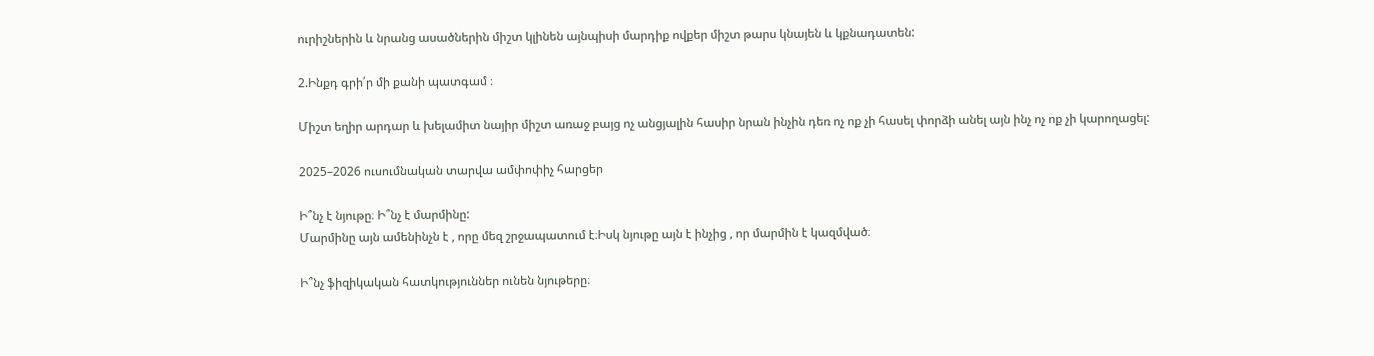ուրիշներին և նրանց ասածներին միշտ կլինեն այնպիսի մարդիք ովքեր միշտ թարս կնայեն և կքնադատեն:

2.Ինքդ գրի՛ր մի քանի պատգամ ։

Միշտ եղիր արդար և խելամիտ նայիր միշտ առաջ բայց ոչ անցյալին հասիր նրան ինչին դեռ ոչ ոք չի հասել փորձի անել այն ինչ ոչ ոք չի կարողացել:

2025–2026 ուսումնական տարվա ամփոփիչ հարցեր

Ի՞նչ է նյութը։ Ի՞նչ է մարմինը:
Մարմինը այն ամենինչն է , որը մեզ շրջապատում է։Իսկ նյութը այն է ինչից , որ մարմին է կազմված։

Ի՞նչ ֆիզիկական հատկություններ ունեն նյութերը։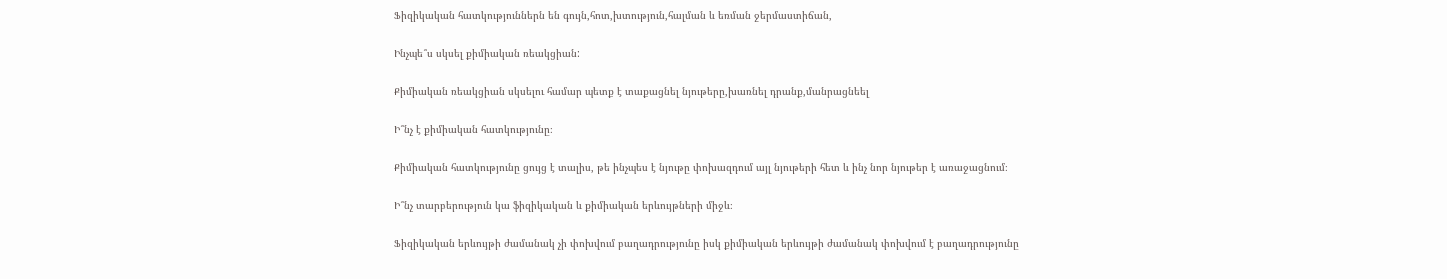Ֆիզիկական հատկություններն են գույն,հոտ,խտություն,հալման և եռման ջերմաստիճան,

Ինչպե՞ս սկսել քիմիական ռեակցիան:

Քիմիական ռեակցիան սկսելու համար պետք է տաքացնել նյութերը,խառնել դրանք,մանրացնեել

Ի՞նչ է քիմիական հատկությունը։

Քիմիական հատկությունը ցույց է տալիս, թե ինչպես է նյութը փոխազդում այլ նյութերի հետ և ինչ նոր նյութեր է առաջացնում։

Ի՞նչ տարբերություն կա ֆիզիկական և քիմիական երևույթների միջև։

Ֆիզիկական երևույթի ժամանակ չի փոխվում բաղադրությունը իսկ քիմիական երևույթի ժամանակ փոխվում է բաղադրությունը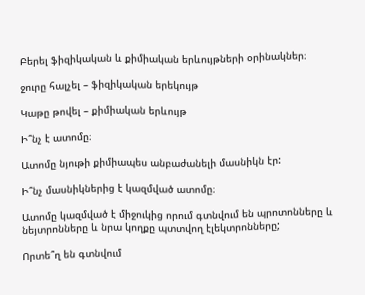Բերել ֆիզիկական և քիմիական երևույթների օրինակներ։

ջուրը հալչել – ֆիզիկական երեկույթ

Կաթը թովել – քիմիական երևույթ

Ի՞նչ է ատոմը։

Ատոմը նյութի քիմիապես անբաժանելի մասնիկն էր:

Ի՞նչ մասնիկներից է կազմված ատոմը։

Ատոմը կազմված է միջուկից որում գտնվում են պրոտոնները և նեյտրոնները և նրա կողքը պտտվող էլեկտրոնները;

Որտե՞ղ են գտնվում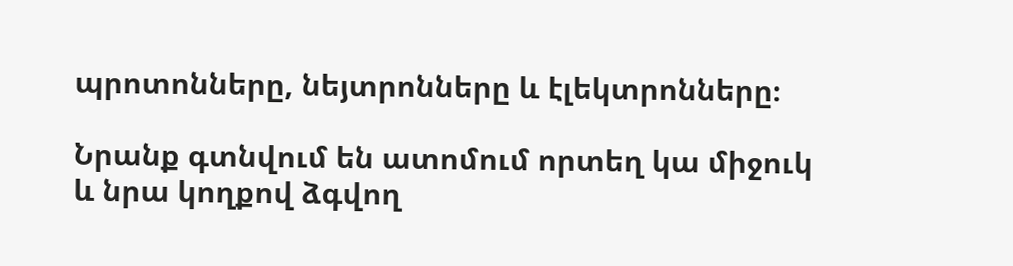պրոտոնները, նեյտրոնները և էլեկտրոնները։

Նրանք գտնվում են ատոմում որտեղ կա միջուկ և նրա կողքով ձգվող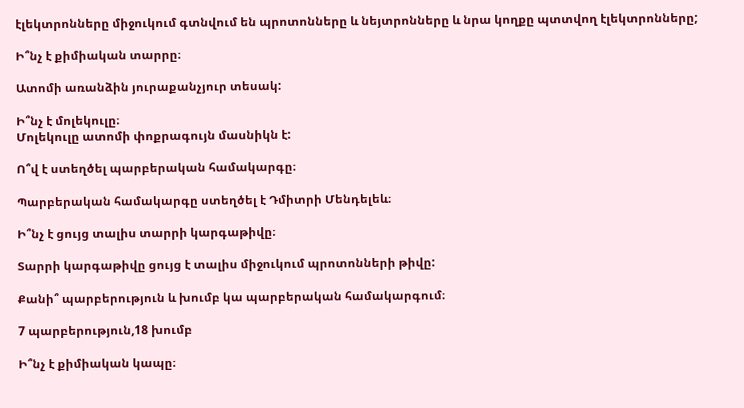էլեկտրոնները միջուկում գտնվում են պրոտոնները և նեյտրոնները և նրա կողքը պտտվող էլեկտրոնները;

Ի՞նչ է քիմիական տարրը։

Ատոմի առանձին յուրաքանչյուր տեսակ:

Ի՞նչ է մոլեկուլը։
Մոլեկուլը ատոմի փոքրագույն մասնիկն է:

Ո՞վ է ստեղծել պարբերական համակարգը։

Պարբերական համակարգը ստեղծել է Դմիտրի Մենդելեև։

Ի՞նչ է ցույց տալիս տարրի կարգաթիվը։

Տարրի կարգաթիվը ցույց է տալիս միջուկում պրոտոնների թիվը:

Քանի՞ պարբերություն և խումբ կա պարբերական համակարգում։

7 պարբերություն,18 խումբ

Ի՞նչ է քիմիական կապը։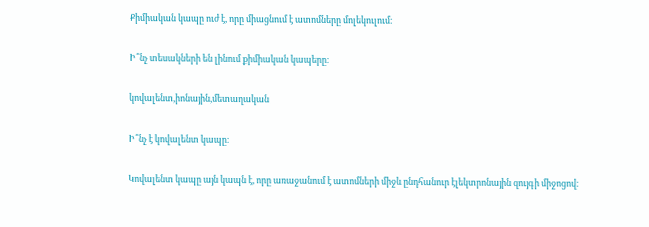Քիմիական կապը ուժ է, որը միացնում է ատոմները մոլեկուլում։

Ի՞նչ տեսակների են լինում քիմիական կապերը։

կովալենտ,իոնային,մետաղական

Ի՞նչ է կովալենտ կապը։

Կովալենտ կապը այն կապն է, որը առաջանում է ատոմների միջև ընդհանուր էլեկտրոնային զույգի միջոցով։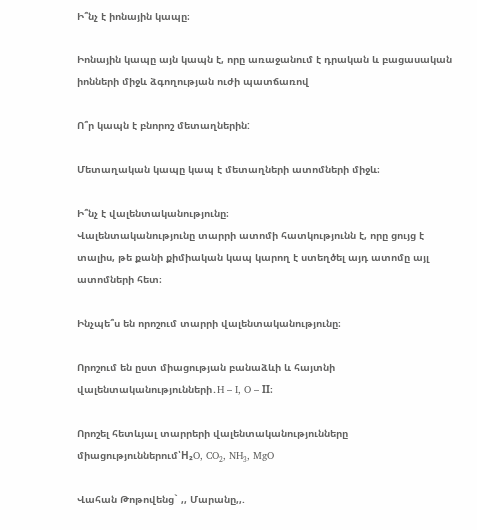Ի՞նչ է իոնային կապը։

Իոնային կապը այն կապն է, որը առաջանում է դրական և բացասական իոնների միջև ձգողության ուժի պատճառով

Ո՞ր կապն է բնորոշ մետաղներին:

Մետաղական կապը կապ է մետաղների ատոմների միջև։

Ի՞նչ է վալենտականությունը։
Վալենտականությունը տարրի ատոմի հատկությունն է, որը ցույց է տալիս, թե քանի քիմիական կապ կարող է ստեղծել այդ ատոմը այլ ատոմների հետ։

Ինչպե՞ս են որոշում տարրի վալենտականությունը։

Որոշում են ըստ միացության բանաձևի և հայտնի վալենտականությունների․H – I, O – II։

Որոշել հետևյալ տարրերի վալենտականությունները միացություններում՝H₂O, CO₂, NH₃, MgO

Վահան Թոթովենց` ,, Մարանը,,.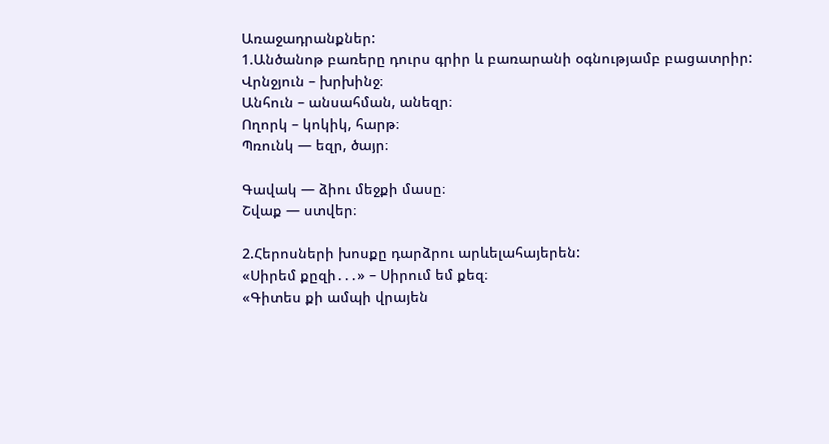Առաջադրանքներ:
1.Անծանոթ բառերը դուրս գրիր և բառարանի օգնությամբ բացատրիր:
Վրնջյուն – խրխինջ։
Անհուն – անսահման, անեզր։
Ողորկ – կոկիկ, հարթ։
Պռունկ — եզր, ծայր։

Գավակ — ձիու մեջքի մասը։
Շվաք — ստվեր։

2.Հերոսների խոսքը դարձրու արևելահայերեն:
«Սիրեմ քըզի․․․» – Սիրում եմ քեզ։
«Գիտես քի ամպի վրայեն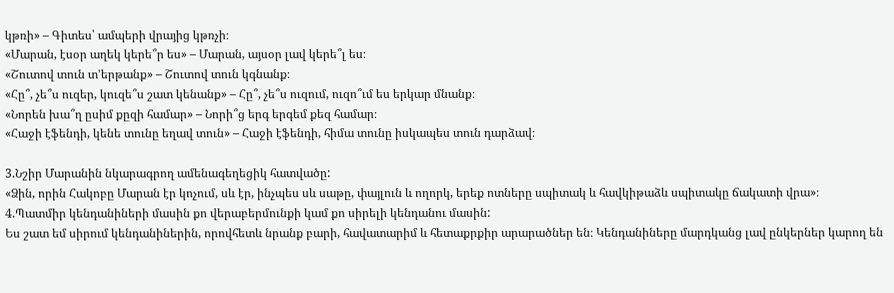կթռի» – Գիտես՝ ամպերի վրայից կթռչի։
«Մարան, էսօր աղեկ կերե՞ր ես» – Մարան, այսօր լավ կերե՞լ ես։
«Շուտով տուն տ՚երթանք» – Շուտով տուն կգնանք։
«Հը՞, չե՞ս ուզեր, կուզե՞ս շատ կենանք» – Հը՞, չե՞ս ուզում, ուզո՞ւմ ես երկար մնանք։
«Նորեն խա՞ղ ըսիմ քըզի համար» – Նորի՞ց երգ երգեմ քեզ համար։
«Հաջի էֆենդի, կենե տունը եղավ տուն» – Հաջի էֆենդի, հիմա տունը իսկապես տուն դարձավ։

3.Նշիր Մարանին նկարագրող ամենագեղեցիկ հատվածը:
«Ձին, որին Հակոբը Մարան էր կոչում, սև էր, ինչպես սև սաթը, փայլուն և ողորկ, երեք ոտները սպիտակ և հավկիթաձև սպիտակը ճակատի վրա»։
4.Պատմիր կենդանիների մասին քո վերաբերմունքի կամ քո սիրելի կենդանու մասին:
Ես շատ եմ սիրում կենդանիներին, որովհետև նրանք բարի, հավատարիմ և հետաքրքիր արարածներ են։ Կենդանիները մարդկանց լավ ընկերներ կարող են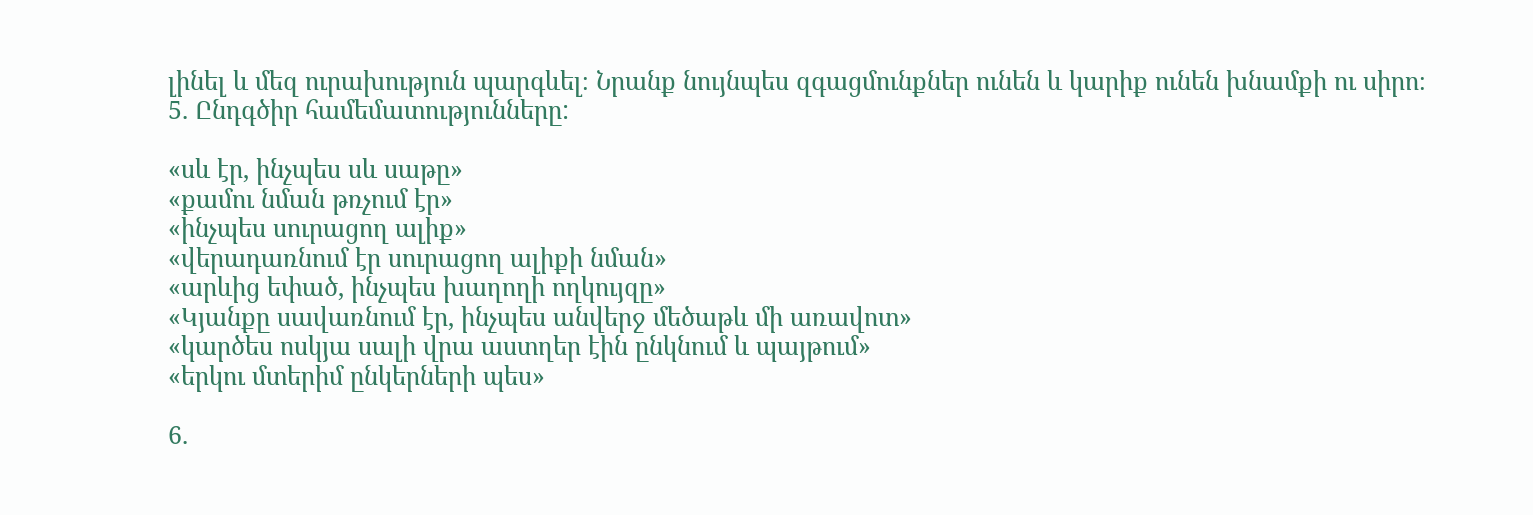լինել և մեզ ուրախություն պարգևել։ Նրանք նույնպես զգացմունքներ ունեն և կարիք ունեն խնամքի ու սիրո։
5. Ընդգծիր համեմատությունները:

«սև էր, ինչպես սև սաթը»
«քամու նման թռչում էր»
«ինչպես սուրացող ալիք»
«վերադառնում էր սուրացող ալիքի նման»
«արևից եփած, ինչպես խաղողի ողկույզը»
«Կյանքը սավառնում էր, ինչպես անվերջ մեծաթև մի առավոտ»
«կարծես ոսկյա սալի վրա աստղեր էին ընկնում և պայթում»
«երկու մտերիմ ընկերների պես»

6.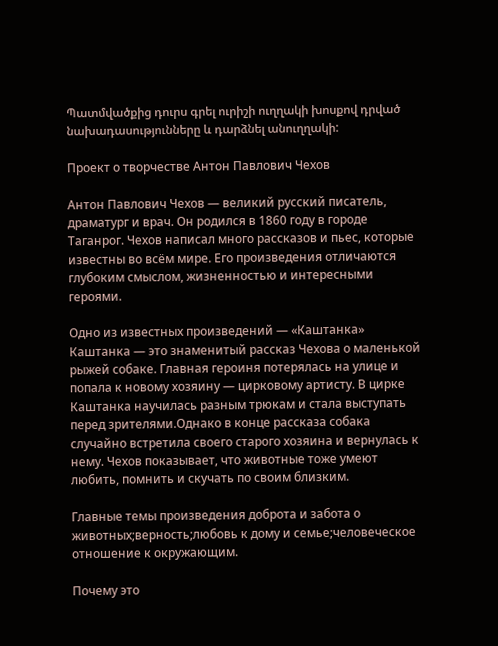Պատմվածքից դուրս գրել ուրիշի ուղղակի խոսքով դրված նախադասությունները և դարձնել անուղղակի:

Проект о творчестве Антон Павлович Чехов

Антон Павлович Чехов — великий русский писатель, драматург и врач. Он родился в 1860 году в городе Таганрог. Чехов написал много рассказов и пьес, которые известны во всём мире. Его произведения отличаются глубоким смыслом, жизненностью и интересными героями.

Одно из известных произведений — «Каштанка» Каштанка — это знаменитый рассказ Чехова о маленькой рыжей собаке. Главная героиня потерялась на улице и попала к новому хозяину — цирковому артисту. В цирке Каштанка научилась разным трюкам и стала выступать перед зрителями.Однако в конце рассказа собака случайно встретила своего старого хозяина и вернулась к нему. Чехов показывает, что животные тоже умеют любить, помнить и скучать по своим близким.

Главные темы произведения доброта и забота о животных;верность;любовь к дому и семье;человеческое отношение к окружающим.

Почему это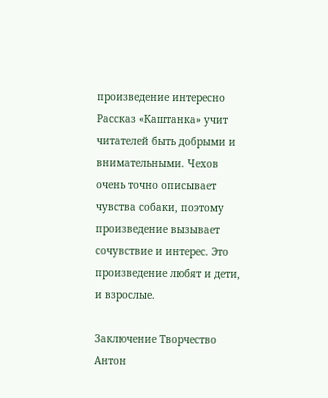произведение интересно Рассказ «Каштанка» учит читателей быть добрыми и внимательными. Чехов очень точно описывает чувства собаки, поэтому произведение вызывает сочувствие и интерес. Это произведение любят и дети, и взрослые.

Заключение Творчество Антон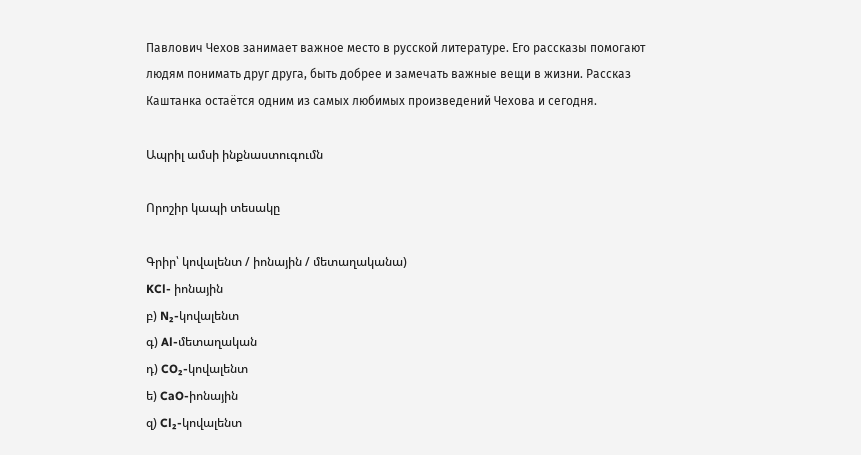Павлович Чехов занимает важное место в русской литературе. Его рассказы помогают людям понимать друг друга, быть добрее и замечать важные вещи в жизни. Рассказ Каштанка остаётся одним из самых любимых произведений Чехова и сегодня.

Ապրիլ ամսի ինքնաստուգումն

Որոշիր կապի տեսակը

Գրիր՝ կովալենտ / իոնային / մետաղականա)
KCl- իոնային
բ) N₂-կովալենտ
գ) Al-մետաղական
դ) CO₂-կովալենտ
ե) CaO-իոնային
զ) Cl₂-կովալենտ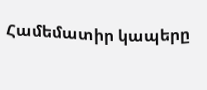Համեմատիր կապերը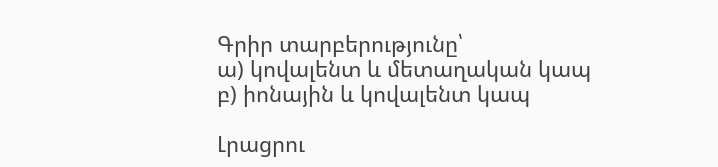Գրիր տարբերությունը՝
ա) կովալենտ և մետաղական կապ
բ) իոնային և կովալենտ կապ

Լրացրու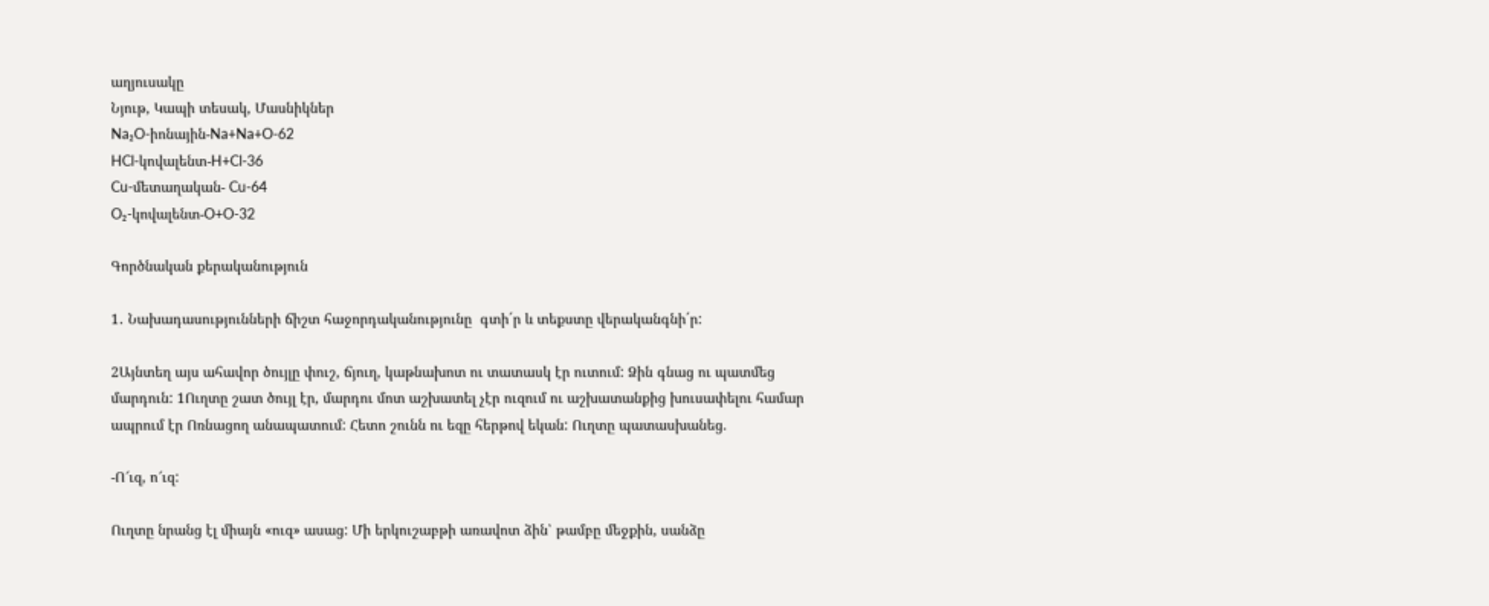աղյուսակը
Նյութ, Կապի տեսակ, Մասնիկներ
Na₂O-իոնային-Na+Na+O-62
HCl-կովալենտ-H+Cl-36
Cu-մետաղական- Cu-64
O₂-կովալենտ-O+O-32

Գործնական քերականություն

1․ Նախադասությունների ճիշտ հաջորդականությունը  գտի´ր և տեքստը վերականգնի´ր:

2Այնտեղ այս ահավոր ծույլը փուշ, ճյուղ, կաթնախոտ ու տատասկ էր ուտում: Ձին գնաց ու պատմեց մարդուն: 1Ուղտը շատ ծույլ էր, մարդու մոտ աշխատել չէր ուզում ու աշխատանքից խուսափելու համար ապրում էր Ոռնացող անապատում: Հետո շունն ու եզը հերթով եկան: Ուղտը պատասխանեց.

-Ո՜ւզ, ո՜ւզ:

Ուղտը նրանց էլ միայն «ուզ» ասաց: Մի երկուշաբթի առավոտ ձին՝ թամբը մեջքին, սանձը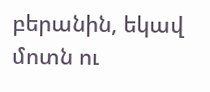բերանին, եկավ մոտն ու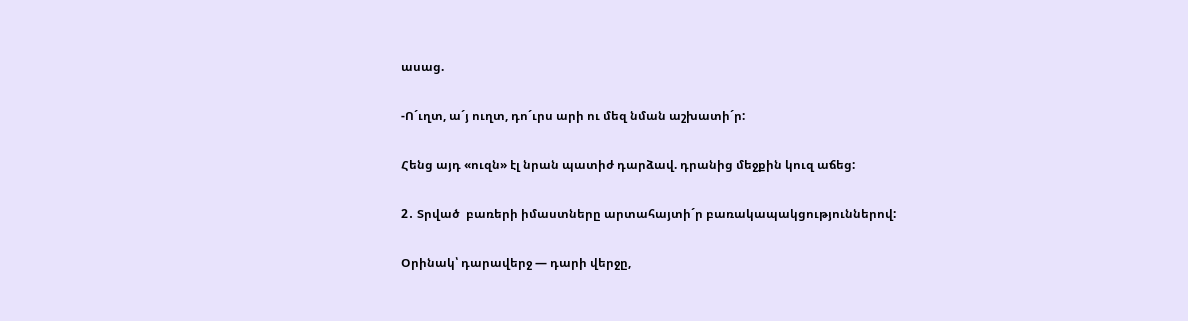ասաց.

-Ո´ւղտ, ա´յ ուղտ, դո´ւրս արի ու մեզ նման աշխատի´ր:

Հենց այդ «ուզն» էլ նրան պատիժ դարձավ. դրանից մեջքին կուզ աճեց:

2․ Տրված  բառերի իմաստները արտահայտի´ր բառակապակցություններով:

Օրինակ՝ դարավերջ — դարի վերջը,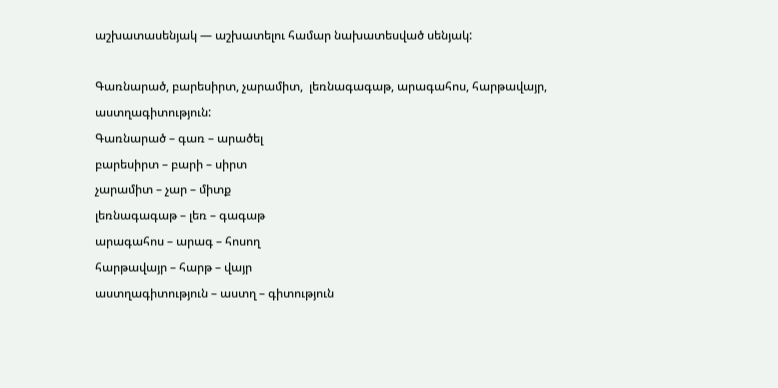աշխատասենյակ — աշխատելու համար նախատեսված սենյակ:

Գառնարած, բարեսիրտ, չարամիտ,  լեռնագագաթ, արագահոս, հարթավայր, աստղագիտություն:
Գառնարած – գառ – արածել
բարեսիրտ – բարի – սիրտ
չարամիտ – չար – միտք
լեռնագագաթ – լեռ – գագաթ
արագահոս – արագ – հոսող
հարթավայր – հարթ – վայր
աստղագիտություն – աստղ – գիտություն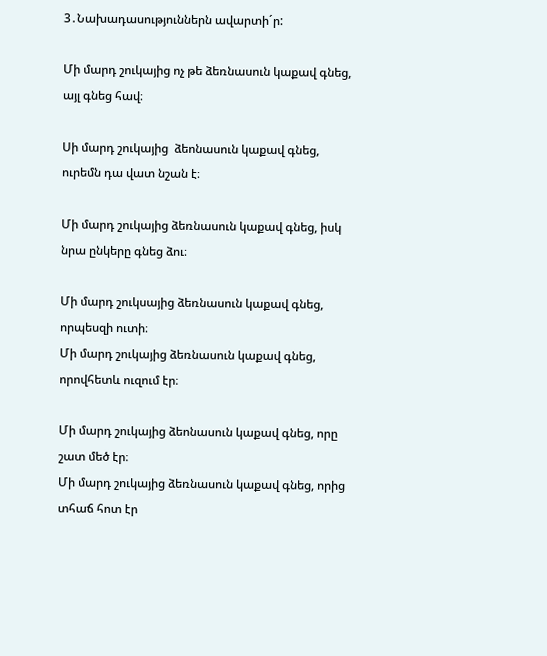3․Նախադասություններն ավարտի´ր:

Մի մարդ շուկայից ոչ թե ձեռնասուն կաքավ գնեց, այլ գնեց հավ։

Սի մարդ շուկայից  ձեոնասուն կաքավ գնեց, ուրեմն դա վատ նշան է։

Մի մարդ շուկայից ձեռնասուն կաքավ գնեց, իսկ նրա ընկերը գնեց ձու։

Մի մարդ շուկսայից ձեռնասուն կաքավ գնեց, որպեսզի ուտի։
Մի մարդ շուկայից ձեռնասուն կաքավ գնեց,  որովհետև ուզում էր։

Մի մարդ շուկայից ձեոնասուն կաքավ գնեց, որը շատ մեծ էր։
Մի մարդ շուկայից ձեռնասուն կաքավ գնեց, որից տհաճ հոտ էր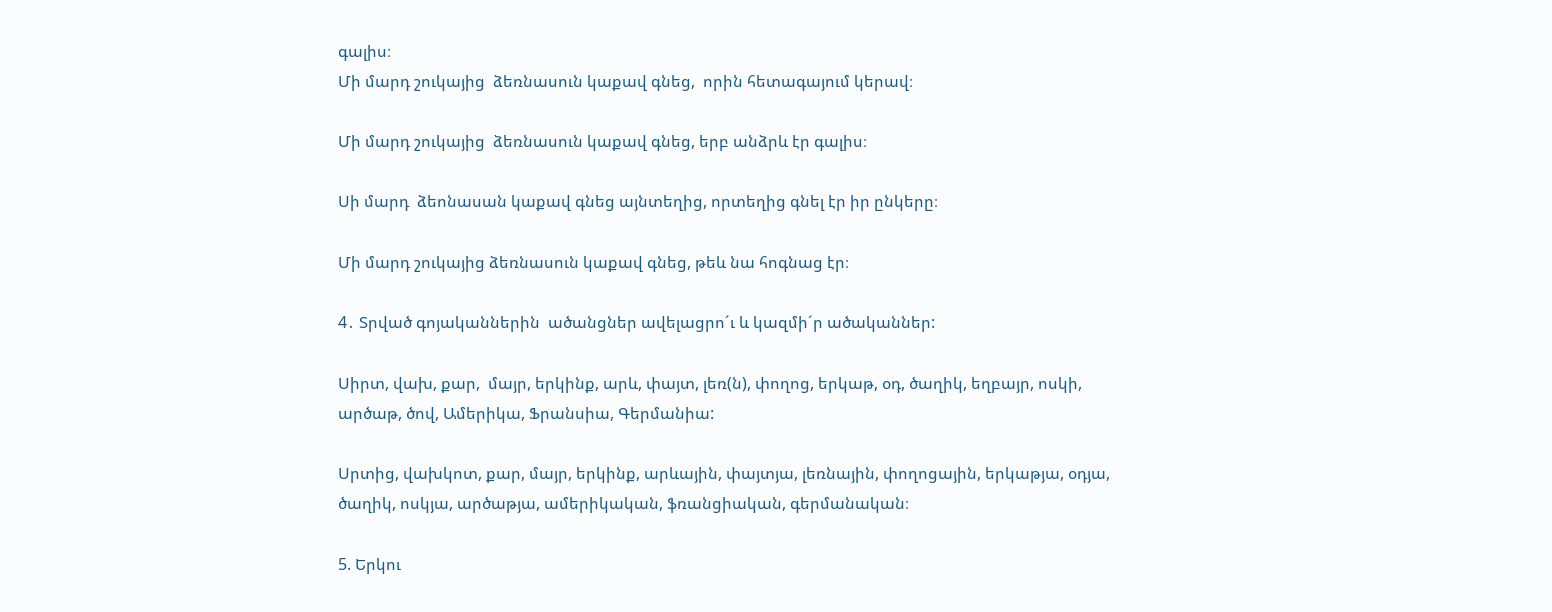գալիս։
Մի մարդ շուկայից  ձեռնասուն կաքավ գնեց,  որին հետագայում կերավ։

Մի մարդ շուկայից  ձեռնասուն կաքավ գնեց, երբ անձրև էր գալիս։

Սի մարդ  ձեոնասան կաքավ գնեց այնտեղից, որտեղից գնել էր իր ընկերը։

Մի մարդ շուկայից ձեռնասուն կաքավ գնեց, թեև նա հոգնաց էր։

4․ Տրված գոյականներին  ածանցներ ավելացրո´ւ և կազմի´ր ածականներ:

Սիրտ, վախ, քար,  մայր, երկինք, արև, փայտ, լեռ(ն), փողոց, երկաթ, օդ, ծաղիկ, եղբայր, ոսկի, արծաթ, ծով, Ամերիկա, Ֆրանսիա, Գերմանիա:

Սրտից, վախկոտ, քար, մայր, երկինք, արևային, փայտյա, լեռնային, փողոցային, երկաթյա, օդյա, ծաղիկ, ոսկյա, արծաթյա, ամերիկական, ֆռանցիական, գերմանական։

5. Երկու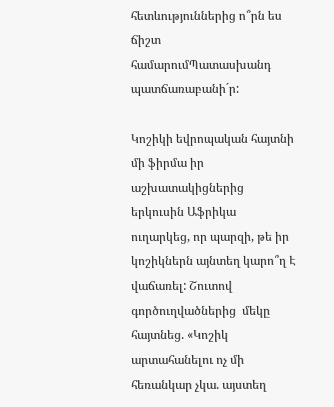հետևություններից ո՞րն ես ճիշտ համարումՊատասխանդ պատճառաբանի´ր:

Կոշիկի եվրոպական հայտնի մի ֆիրմա իր աշխատակիցներից երկուսին Աֆրիկա ուղարկեց, որ պարզի, թե իր կոշիկներն այնտեղ կարո՞ղ Է վաճառել: Շուտով գործուղվածներից  մեկը հայտնեց. «Կոշիկ արտահանելու ոչ մի հեռանկար չկա. այստեղ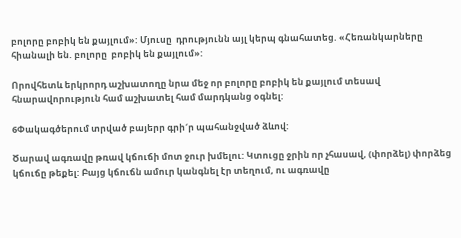բոլորը բոբիկ են քայլում»: Մյուսը  դրությունն այլ կերպ գնահատեց. «Հեռանկարները հիանալի են. բոլորը  բոբիկ են քայլում»:

Որովհետև երկրորդ աշխատողը նրա մեջ որ բոլորը բոբիկ են քայլում տեսավ հնարավորություն համ աշխատել համ մարդկանց օգնել:

6Փակագծերում տրված բայերր գրի´ր պահանջված ձևով:

Ծարավ ագռավը թռավ կճուճի մոտ ջուր խմելու: Կտուցը ջրին որ չհասավ, (փորձել) փորձեց կճուճը թեքել: Բայց կճուճն ամուր կանգնել էր տեղում, ու ագռավը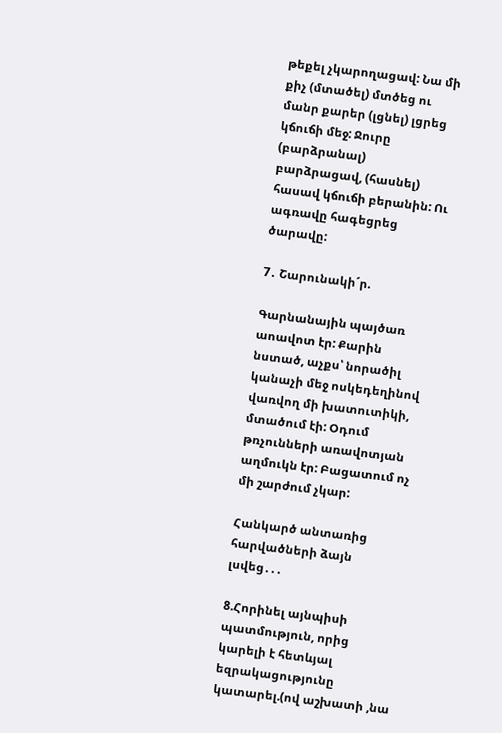թեքել չկարողացավ: Նա մի քիչ (մտածել) մտծեց ու մանր քարեր (լցնել) լցրեց կճուճի մեջ: Ջուրը (բարձրանալ) բարձրացավ, (հասնել) հասավ կճուճի բերանին: Ու ագռավը հագեցրեց ծարավը:

7․ Շարունակի´ր.

Գարնանային պայծառ աոավոտ էր: Քարին նստած, աչքս՝ նորածիլ կանաչի մեջ ոսկեդեղինով վառվող մի խատուտիկի,  մտածում էի: Օդում թռչունների առավոտյան աղմուկն էր: Բացատում ոչ մի շարժում չկար:

Հանկարծ անտառից հարվածների ձայն լսվեց․․․

8.Հորինել այնպիսի պատմություն, որից կարելի է հետևյալ եզրակացությունը կատարել.(ով աշխատի ,նա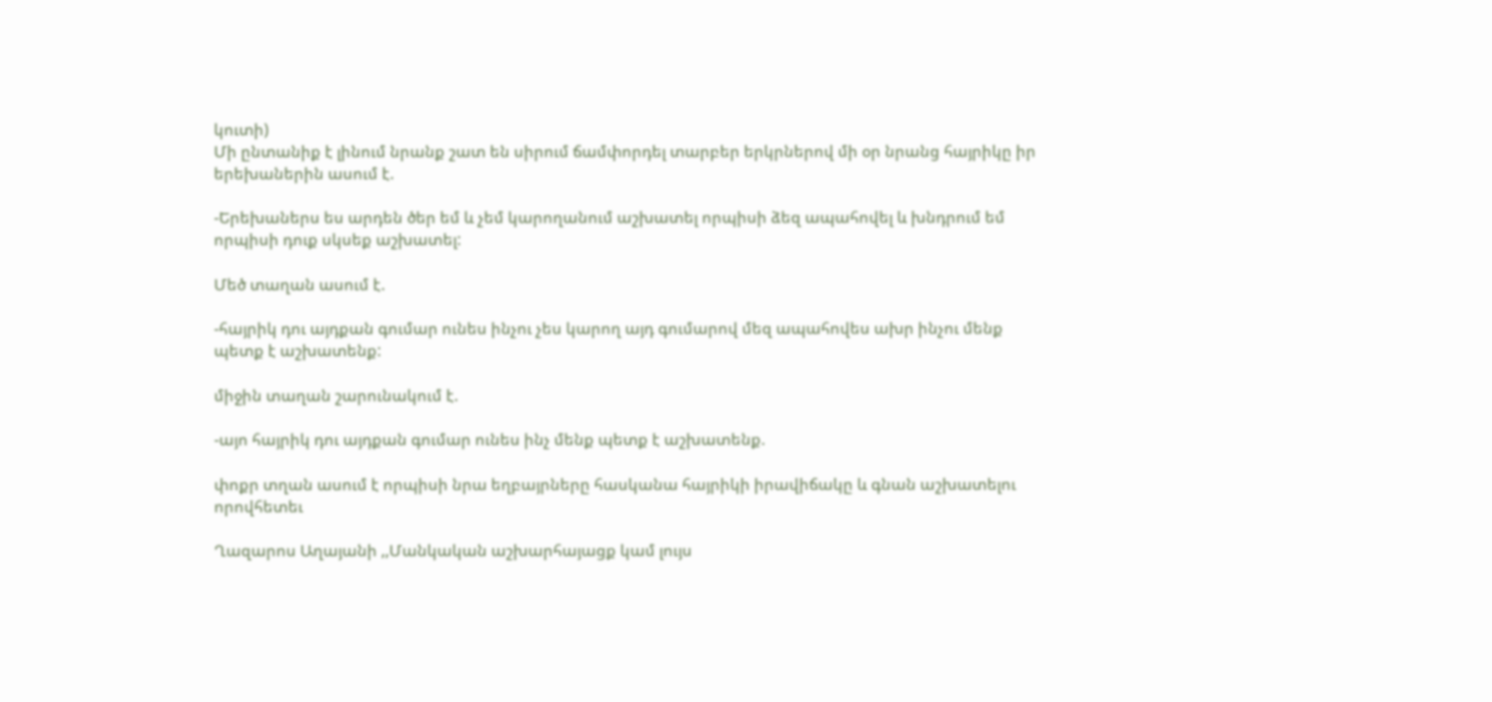կուտի)
Մի ընտանիք է լինում նրանք շատ են սիրում ճամփորդել տարբեր երկրներով մի օր նրանց հայրիկը իր երեխաներին ասում է.

-Երեխաներս ես արդեն ծեր եմ և չեմ կարողանում աշխատել որպիսի ձեզ ապահովել և խնդրում եմ որպիսի դուք սկսեք աշխատել:

Մեծ տաղան ասում է.

-հայրիկ դու այդքան գումար ունես ինչու չես կարող այդ գումարով մեզ ապահովես ախր ինչու մենք պետք է աշխատենք:

միջին տաղան շարունակում է.

-այո հայրիկ դու այդքան գումար ունես ինչ մենք պետք է աշխատենք.

փոքր տղան ասում է որպիսի նրա եղբայրները հասկանա հայրիկի իրավիճակը և գնան աշխատելու որովհետեւ

Ղազարոս Աղայանի ,,Մանկական աշխարհայացք կամ լույս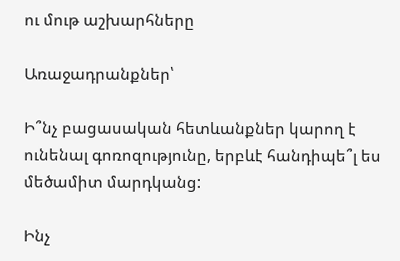ու մութ աշխարհները

Առաջադրանքներ՝

Ի՞նչ բացասական հետևանքներ կարող է ունենալ գոռոզությունը, երբևէ հանդիպե՞լ ես մեծամիտ մարդկանց:

Ինչ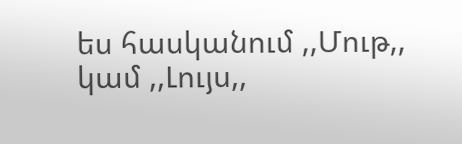ես հասկանում ,,Մութ,, կամ ,,Լույս,,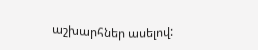աշխարհներ ասելով: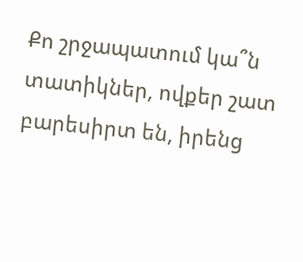Քո շրջապատում կա՞ն տատիկներ, ովքեր շատ բարեսիրտ են, իրենց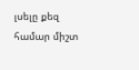լսելը քեզ համար միշտ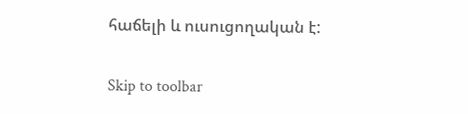հաճելի և ուսուցողական է:

Skip to toolbar